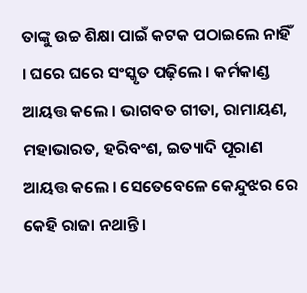ତାଙ୍କୁ ଉଚ୍ଚ ଶିକ୍ଷା ପାଇଁ କଟକ ପଠାଇଲେ ନାହିଁ । ଘରେ ଘରେ ସଂସ୍କୃତ ପଢ଼ିଲେ । କର୍ମକାଣ୍ଡ ଆୟତ୍ତ କଲେ । ଭାଗବତ ଗୀତା, ରାମାୟଣ, ମହାଭାରତ, ହରିବଂଶ, ଇତ୍ୟାଦି ପୂରାଣ ଆୟତ୍ତ କଲେ । ସେତେବେଳେ କେନ୍ଦୁଝର ରେ କେହି ରାଜା ନଥାନ୍ତି ।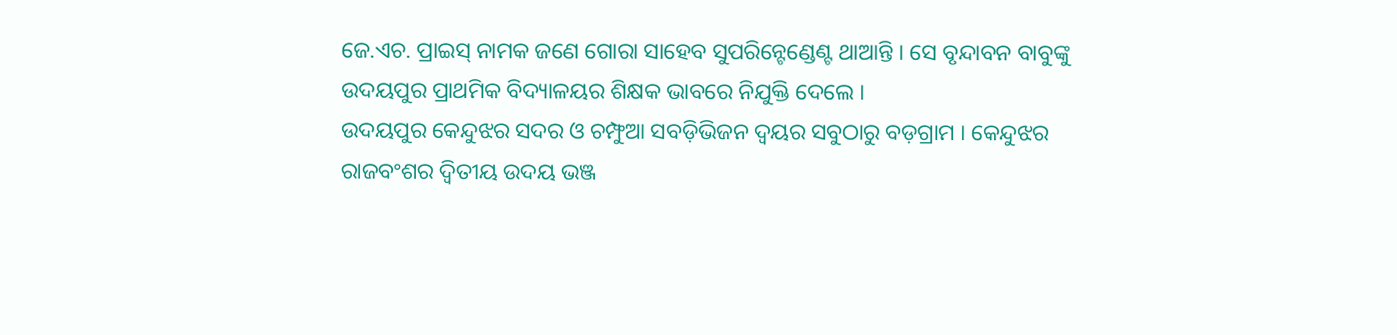ଜେ.ଏଚ. ପ୍ରାଇସ୍ ନାମକ ଜଣେ ଗୋରା ସାହେବ ସୁପରିନ୍ଟେଣ୍ଡେଣ୍ଟ ଥାଆନ୍ତି । ସେ ବୃନ୍ଦାବନ ବାବୁଙ୍କୁ ଉଦୟପୁର ପ୍ରାଥମିକ ବିଦ୍ୟାଳୟର ଶିକ୍ଷକ ଭାବରେ ନିଯୁକ୍ତି ଦେଲେ ।
ଉଦୟପୁର କେନ୍ଦୁଝର ସଦର ଓ ଚମ୍ଫୁଆ ସବଡ଼ିଭିଜନ ଦ୍ୱୟର ସବୁଠାରୁ ବଡ଼ଗ୍ରାମ । କେନ୍ଦୁଝର ରାଜବଂଶର ଦ୍ୱିତୀୟ ଉଦୟ ଭଞ୍ଜ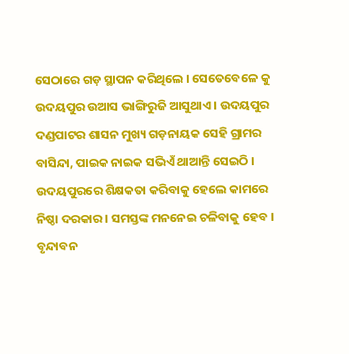ସେଠାରେ ଗଡ଼ ସ୍ଥାପନ କରିଥିଲେ । ସେତେବେଳେ କୁ ଉଦୟପୁର ଉଆସ ଭାଙ୍ଗିରୁଜି ଆସୁଥାଏ । ଉଦୟପୁର ଦଣ୍ଡପାଟର ଶାସନ ମୁଖ୍ୟ ଗଡ଼ନାୟକ ସେହି ଗ୍ରାମର ବାସିନ୍ଦା, ପାଇକ ନାଇକ ସଭିଏଁ ଥାଆନ୍ତି ସେଇଠି । ଉଦୟପୁରରେ ଶିକ୍ଷକତା କରିବାକୁ ହେଲେ କାମରେ ନିଷ୍ଠା ଦରକାର । ସମସ୍ତଙ୍କ ମନନେଇ ଚଳିବାକୁ ହେବ । ବୃନ୍ଦାବନ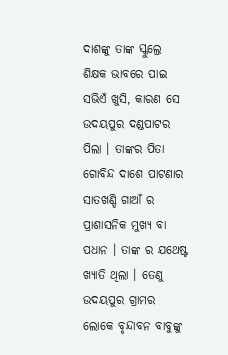ଦାଶଙ୍କୁ ତାଙ୍କ ସ୍କୁଲ୍ରେ ଶିକ୍ଷକ ଭାବରେ ପାଇ ସଭିଏଁ ଖୁସି, କାରଣ ସେ ଉଦୟପୁର ଦଣ୍ଡପାଟର ପିଲା । ତାଙ୍କର ପିତା ଗୋବିନ୍ଦ ଦାଶେ ପାଟଣାର ସାତଖଣ୍ଡି ଗାଆଁ ର ପ୍ରାଶାସନିକ ମୁଖ୍ୟ ବା ପଧାନ । ତାଙ୍କ ର ଯଥେଷ୍ଟ ଖ୍ୟାତି ଥିଲା । ତେଣୁ ଉଦୟପୁର ଗ୍ରାମର ଲୋକେ ବୃନ୍ଦାବନ ବାବୁଙ୍କୁ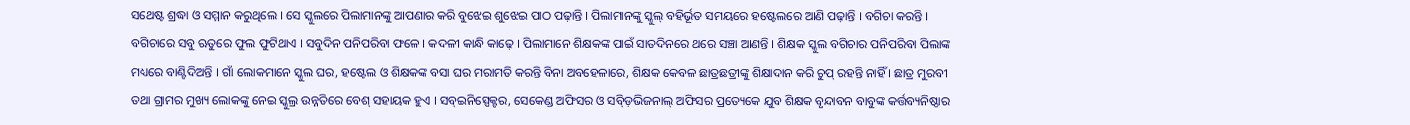ସଥେଷ୍ଟ ଶ୍ରଦ୍ଧା ଓ ସମ୍ମାନ କରୁଥିଲେ । ସେ ସ୍କୁଲରେ ପିଲାମାନଙ୍କୁ ଆପଣାର କରି ବୁଝେଇ ଶୁଝେଇ ପାଠ ପଢ଼ାନ୍ତି । ପିଲାମାନଙ୍କୁ ସ୍କୁଲ୍ ବହିର୍ଭୂତ ସମୟରେ ହଷ୍ଟେଲରେ ଆଣି ପଢ଼ାନ୍ତି । ବଗିଚା କରନ୍ତି । ବଗିଚାରେ ସବୁ ଋତୁରେ ଫୁଲ ଫୁଟିଥାଏ । ସବୁଦିନ ପନିପରିବା ଫଳେ । କଦଳୀ କାନ୍ଧି କାଢ଼େ । ପିଲାମାନେ ଶିକ୍ଷକଙ୍କ ପାଇଁ ସାତଦିନରେ ଥରେ ସଞ୍ଚା ଆଣନ୍ତି । ଶିକ୍ଷକ ସ୍କୁଲ ବଗିଚାର ପନିପରିବା ପିଲାଙ୍କ ମଧ୍ୟରେ ବାଣ୍ଟିଦିଅନ୍ତି । ଗାଁ ଲୋକମାନେ ସ୍କୁଲ ଘର, ହଷ୍ଟେଲ ଓ ଶିକ୍ଷକଙ୍କ ବସା ଘର ମରାମତି କରନ୍ତି ବିନା ଅବହେଳାରେ, ଶିକ୍ଷକ କେବଳ ଛାତ୍ରଛତ୍ରୀଙ୍କୁ ଶିକ୍ଷାଦାନ କରି ଚୁପ୍ ରହନ୍ତି ନାହିଁ । ଛାତ୍ର ମୁରବୀ ତଥା ଗ୍ରାମର ମୁଖ୍ୟ ଲୋକଙ୍କୁ ନେଇ ସ୍କୁଲ୍ର ଉନ୍ନତିରେ ବେଶ୍ ସହାୟକ ହୁଏ । ସବ୍ଇନିସ୍ପେକ୍ଟର, ସେକେଣ୍ଡ ଅଫିସର ଓ ସବ୍ଡ଼ିଭିଜନାଲ୍ ଅଫିସର ପ୍ରତ୍ୟେକେ ଯୁବ ଶିକ୍ଷକ ବୃନ୍ଦାବନ ବାବୁଙ୍କ କର୍ତ୍ତବ୍ୟନିଷ୍ଠାର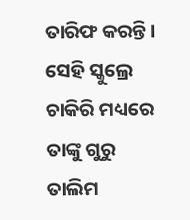ତାରିଫ କରନ୍ତି । ସେହି ସ୍କୁଲ୍ରେ ଚାକିରି ମଧ୍ୟରେ ତାଙ୍କୁ ଗୁରୁ ତାଲିମ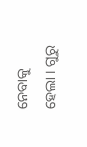ନେବାକୁ ହେଲା । ଗୁରୁ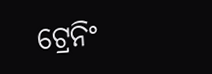ଟ୍ରେନିଂ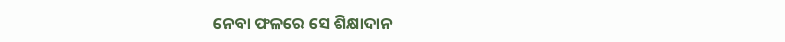ନେବା ଫଳରେ ସେ ଶିକ୍ଷାଦାନ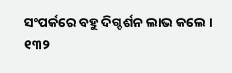ସଂପର୍କରେ ବହୁ ଦିଗ୍ଦର୍ଶନ ଲାଭ କଲେ ।
୧୩୨